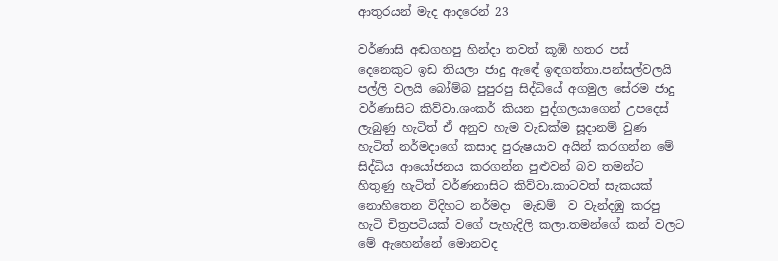ආතුරයන් මැද ආදරෙන් 23

වර්ණාසි අඬගහපු හින්දා තවත් කූඹි හතර පස් දෙනෙකුට ඉඩ තියලා ජාදු ඇඳේ ඉඳගත්තා.පන්සල්වලයි පල්ලි වලයි බෝම්බ පුපුරපු සිද්ධියේ අගමුල සේරම ජාදු වර්ණාසිට කිව්වා.ශංකර් කියන පුද්ගලයාගෙන් උපදෙස් ලැබුණු හැටිත් ඒ අනුව හැම වැඩක්ම සූදානම් වුණ හැටිත් නර්මදාගේ කසාද පුරුෂයාව අයින් කරගන්න මේ සිද්ධිය ආයෝජනය කරගන්න පුළුවන් බව තමන්ට හිතුණු හැටිත් වර්ණනාසිට කිව්වා.කාටවත් සැකයක් නොහිතෙන විදිහට නර්මදා  මැඩම්  ව වැන්දඹු කරපු හැටි චිත්‍රපටියක් වගේ පැහැදිලි කලා.තමන්ගේ කන් වලට මේ ඇහෙන්නේ මොනවද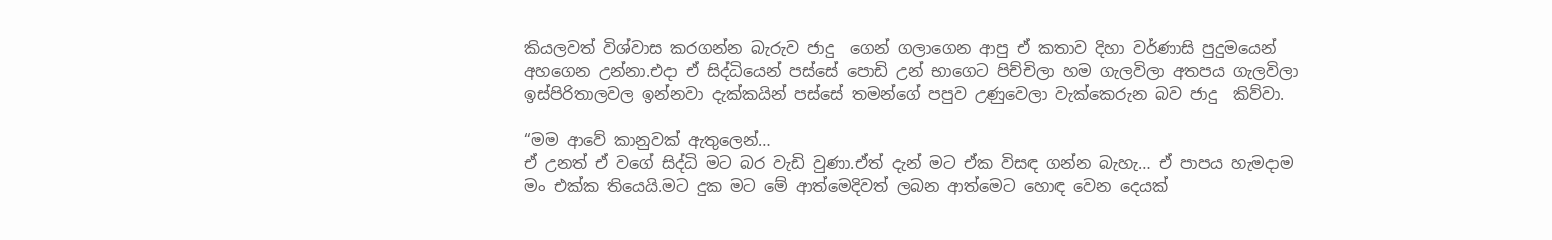කියලවත් විශ්වාස කරගන්න බැරුව ජාදු  ගෙන් ගලාගෙන ආපු ඒ කතාව දිහා වර්ණාසි පුදුමයෙන් අහගෙන උන්නා.එදා ඒ සිද්ධියෙන් පස්සේ පොඩි උන් භාගෙට පිච්චිලා හම ගැලවිලා අතපය ගැලවිලා ඉස්පිරිතාලවල ඉන්නවා දැක්කයින් පස්සේ තමන්ගේ පපුව උණුවෙලා වැක්කෙරුන බව ජාදු  කිව්වා.

“මම ආවේ කානුවක් ඇතුලෙන්…
ඒ උනත් ඒ වගේ සිද්ධි මට බර වැඩි වුණා.ඒත් දැන් මට ඒක විසඳ ගන්න බැහැ… ඒ පාපය හැමදාම මං එක්ක තියෙයි.මට දුක මට මේ ආත්මෙදිවත් ලබන ආත්මෙට හොඳ වෙන දෙයක්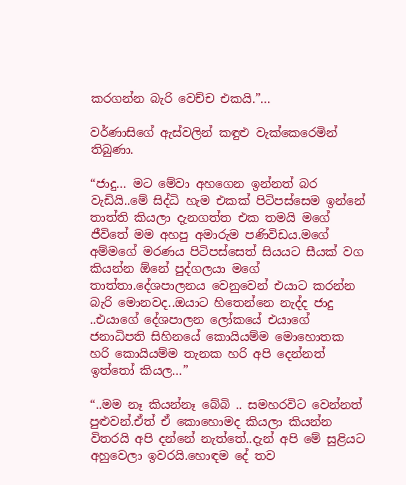කරගන්න බැරි වෙච්ච එකයි.”…

වර්ණාසිගේ ඇස්වලින් කඳුළු වැක්කෙරෙමින්  තිබුණා.

“ජාදු… මට මේවා අහගෙන ඉන්නත් බර වැඩියි..මේ සිද්ධි හැම එකක් පිටිපස්සෙම ඉන්නේ තාත්ති කියලා දැනගත්ත එක තමයි මගේ ජීවිතේ මම අහපු අමාරුම පණිවිඩය.මගේ අම්මගේ මරණය පිටිපස්සෙත් සියයට සීයක් වග කියන්න ඕනේ පුද්ගලයා මගේ තාත්තා.දේශපාලනය වෙනුවෙන් එයාට කරන්න බැරි මොනවද..ඔයාට හිතෙන්නෙ නැද්ද ජාදු ..එයාගේ දේශපාලන ලෝකයේ එයාගේ ජනාධිපති සිහිනයේ කොයියම්ම මොහොතක හරි කොයියම්ම තැනක හරි අපි දෙන්නත් ඉත්තෝ කියල…”

“..මම නෑ කියන්නෑ බේබි .. සමහරවිට වෙන්නත් පුළුවන්.ඒත් ඒ කොහොමද කියලා කියන්න විතරයි අපි දන්නේ නැත්තේ..දැන් අපි මේ සුළියට අහුවෙලා ඉවරයි.හොඳම දේ තව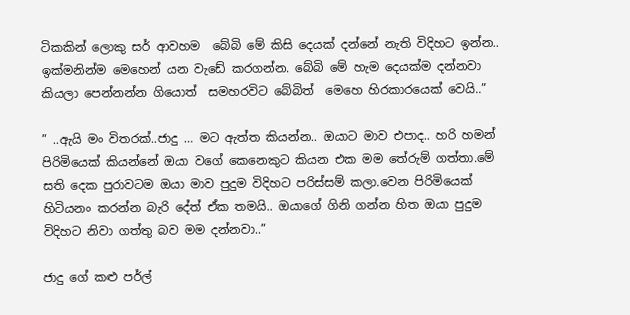ටිකකින් ලොකු සර් ආවහම  බේබි මේ කිසි දෙයක් දන්නේ නැති විදිහට ඉන්න.. ඉක්මනින්ම මෙහෙන් යන වැඩේ කරගන්න. බේබි මේ හැම දෙයක්ම දන්නවා කියලා පෙන්නන්න ගියොත්  සමහරවිට බේබිත්  මෙහෙ හිරකාරයෙක් වෙයි..”

” ..ඇයි මං විතරක්..ජාදු … මට ඇත්ත කියන්න.. ඔයාට මාව එපාද.. හරි හමන් පිරිමියෙක් කියන්නේ ඔයා වගේ කෙනෙකුට කියන එක මම තේරුම් ගත්තා.මේ සති දෙක පුරාවටම ඔයා මාව පුදුම විදිහට පරිස්සම් කලා.වෙන පිරිමියෙක් හිටියනං කරන්න බැරි දේත් ඒක තමයි.. ඔයාගේ ගිනි ගන්න හිත ඔයා පුදුම විදිහට නිවා ගත්තු බව මම දන්නවා..”

ජාදු ගේ කළු පර්ල්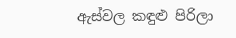ඇස්වල කඳුළු පිරිලා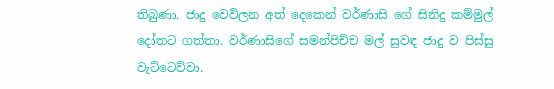තිබුණා. ජාදු වෙව්ලන අත් දෙකෙන් වර්ණාසි ගේ සිනිදු කම්මුල් දෝතට ගත්තා. වර්ණාසිගේ සමන්පිච්ච මල් සුවඳ ජාදු ව පිස්සු වැට්ටෙව්වා.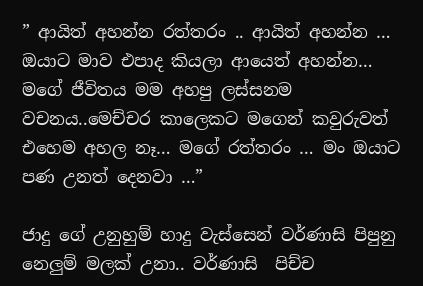” ආයිත් අහන්න රත්තරං .. ආයිත් අහන්න … ඔයාට මාව එපාද කියලා ආයෙත් අහන්න… මගේ ජීවිතය මම අහපු ලස්සනම වචනය..මෙච්චර කාලෙකට මගෙන් කවුරුවත් එහෙම අහල නෑ… මගේ රත්තරං … මං ඔයාට පණ උනත් දෙනවා …”

ජාදු ගේ උනුහුම් හාදු වැස්සෙන් වර්ණාසි පිපුනු නෙලුම් මලක් උනා.. වර්ණාසි  පිච්ච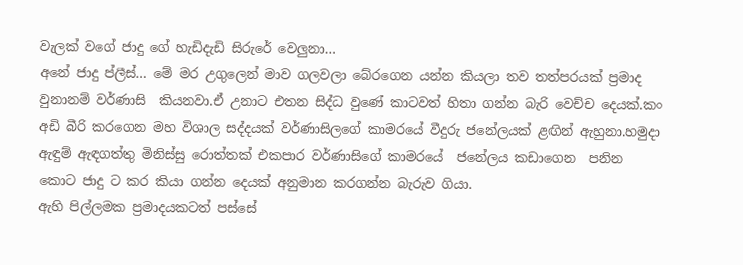වැලක් වගේ ජාදු ගේ හැඩිදැඩි සිරුරේ වෙලුනා…
අනේ ජාදු ප්ලීස්… මේ මර උගුලෙන් මාව ගලවලා බේරගෙන යන්න කියලා තව තත්පරයක් ප්‍රමාද වුනානම් වර්ණාසි  කියනවා.ඒ උනාට එතන සිද්ධ වුණේ කාටවත් හිතා ගන්න බැරි වෙච්ච දෙයක්.කං අඩි බීරි කරගෙන මහ විශාල සද්දයක් වර්ණාසිලගේ කාමරයේ වීදුරු ජනේලයක් ළඟින් ඇහුනා.හමුදා ඇඳුම් ඇඳගත්තු මිනිස්සු රොත්තක් එකපාර වර්ණාසිගේ කාමරයේ  ජනේලය කඩාගෙන  පනින කොට ජාදු ට කර කියා ගන්න දෙයක් අනුමාන කරගන්න බැරුව ගියා.
ඇහි පිල්ලමක ප්‍රමාදයකටත් පස්සේ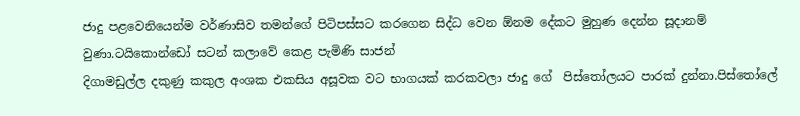ජාදු පළවෙනියෙන්ම වර්ණාසිව තමන්ගේ පිටිපස්සට කරගෙන සිද්ධ වෙන ඕනම දේකට මුහුණ දෙන්න සූදානම් වුණා.ටයිකොන්ඩෝ සටන් කලාවේ කෙළ පැමිණි සාජන්
දිගාමඩුල්ල දකුණු කකුල අංශක එකසිය අසූවක වට භාගයක් කරකවලා ජාදු ගේ  පිස්තෝලයට පාරක් දුන්නා.පිස්තෝලේ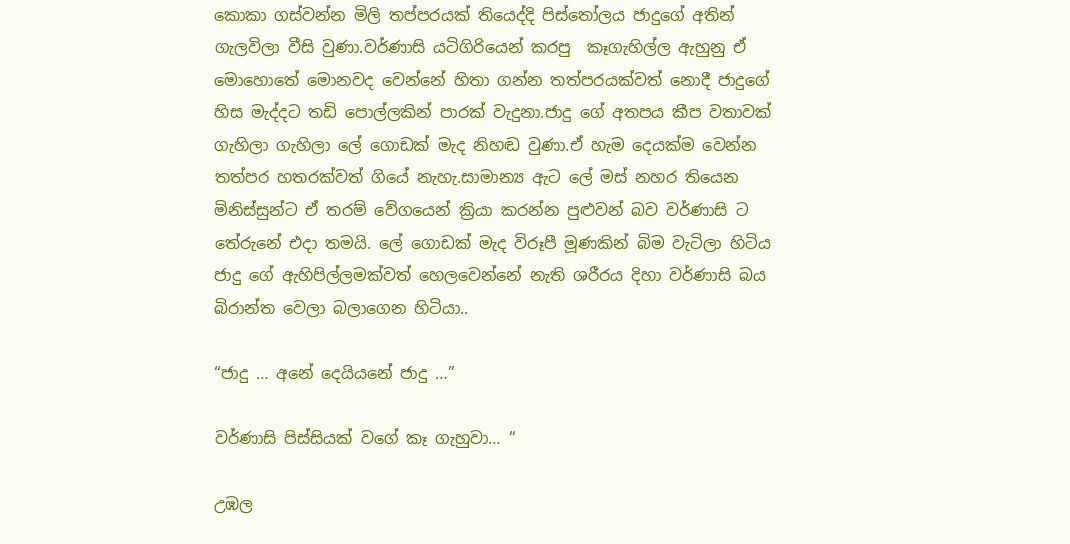කොකා ගස්වන්න මිලි තප්පරයක් තියෙද්දි පිස්තෝලය ජාදුගේ අතින් ගැලවිලා වීසි වුණා.වර්ණාසි යටිගිරියෙන් කරපු  කෑගැහිල්ල ඇහුනු ඒ මොහොතේ මොනවද වෙන්නේ හිතා ගන්න තත්පරයක්වත් නොදී ජාදුගේ හිස මැද්දට තඩි පොල්ලකින් පාරක් වැදුනා.ජාදු ගේ අතපය කීප වතාවක් ගැහිලා ගැහිලා ලේ ගොඩක් මැද නිහඬ වුණා.ඒ හැම දෙයක්ම වෙන්න තත්පර හතරක්වත් ගියේ නැහැ.සාමාන්‍ය ඇට ලේ මස් නහර තියෙන මිනිස්සුන්ට ඒ තරම් වේගයෙන් ක්‍රියා කරන්න පුළුවන් බව වර්ණාසි ට තේරුනේ එදා තමයි. ලේ ගොඩක් මැද විරූපී මූණකින් බිම වැටිලා හිටිය ජාදු ගේ ඇහිපිල්ලමක්වත් හෙලවෙන්නේ නැති ශරීරය දිහා වර්ණාසි බය බිරාන්ත වෙලා බලාගෙන හිටියා..

“ජාදු … අනේ දෙයියනේ ජාදු …”

වර්ණාසි පිස්සියක් වගේ කෑ ගැහුවා… “

උඹල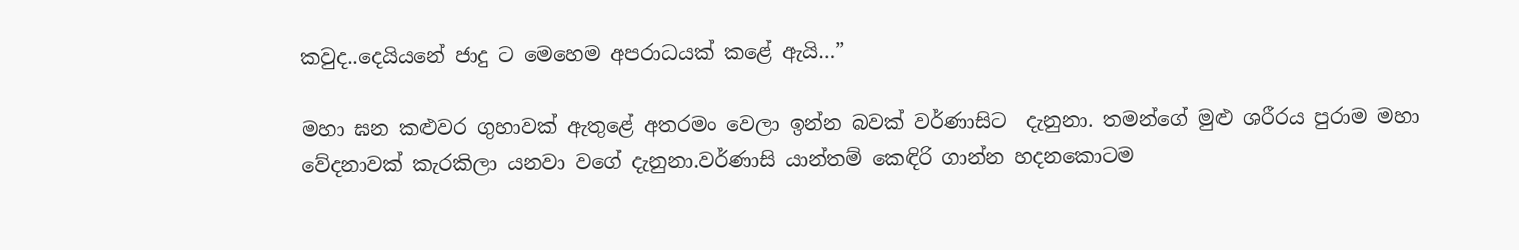කවුද..දෙයියනේ ජාදු ට මෙහෙම අපරාධයක් කළේ ඇයි…”

මහා ඝන කළුවර ගුහාවක් ඇතුළේ අතරමං වෙලා ඉන්න බවක් වර්ණාසිට  දැනුනා. තමන්ගේ මුළු ශරීරය පුරාම මහා වේදනාවක් කැරකිලා යනවා වගේ දැනුනා.වර්ණාසි යාන්තම් කෙඳිරි ගාන්න හදනකොටම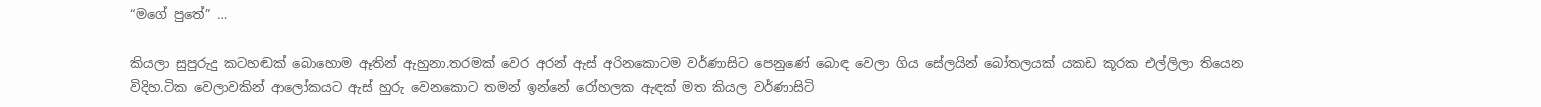“මගේ පුතේ” …

කියලා සුපුරුදු කටහඬක් බොහොම ඈතින් ඇහුනා.තරමක් වෙර අරන් ඇස් අරිනකොටම වර්ණාසිට පෙනුණේ බොඳ වෙලා ගිය සේලයින් බෝතලයක් යකඩ කූරක එල්ලිලා තියෙන විදිහ.ටික වෙලාවකින් ආලෝකයට ඇස් හුරු වෙනකොට තමන් ඉන්නේ රෝහලක ඇඳක් මත කියල වර්ණාසිටි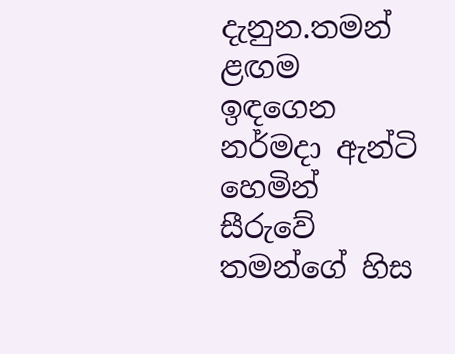දැනුන.තමන් ළඟම ඉඳගෙන නර්මදා ඇන්ටි හෙමින් සීරුවේ තමන්ගේ හිස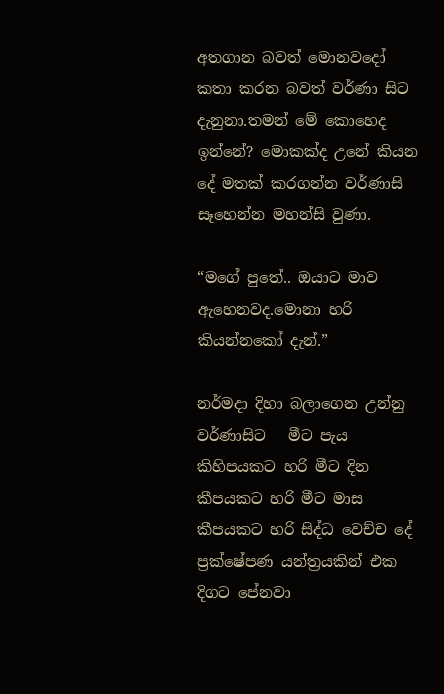අතගාන බවත් මොනවදෝ කතා කරන බවත් වර්ණා සිට දැනුනා.තමන් මේ කොහෙද ඉන්නේ? මොකක්ද උනේ කියන දේ මතක් කරගන්න වර්ණාසි සෑහෙන්න මහන්සි වුණා.

“මගේ පුතේ.. ඔයාට මාව ඇහෙනවද.මොනා හරි කියන්නකෝ දැන්.”

නර්මදා දිහා බලාගෙන උන්නු වර්ණාසිට   මීට පැය කිහිපයකට හරි මීට දින කීපයකට හරි මීට මාස කීපයකට හරි සිද්ධ වෙච්ච දේ ප්‍රක්ෂේපණ යන්ත්‍රයකින් එක දිගට පේනවා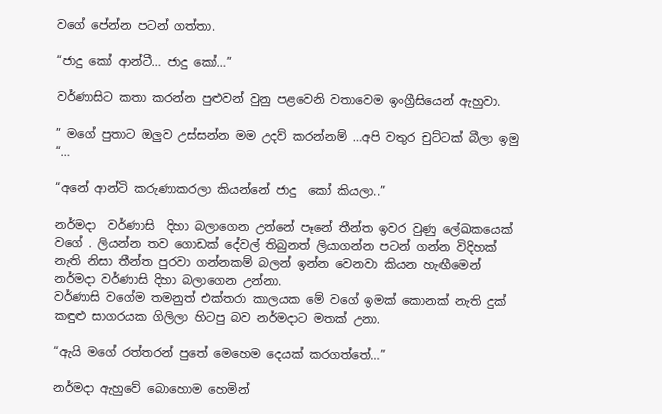වගේ පේන්න පටන් ගත්තා.

“ජාදු කෝ ආන්ටී… ජාදු කෝ…”

වර්ණාසිට කතා කරන්න පුළුවන් වුනු පළවෙනි වතාවෙම ඉංග්‍රීසියෙන් ඇහුවා.

” මගේ පුතාට ඔලුව උස්සන්න මම උදව් කරන්නම් …අපි වතුර චුට්ටක් බීලා ඉමු “…

“අනේ ආන්ටි කරුණාකරලා කියන්නේ ජාදු  කෝ කියලා..”

නර්මදා  වර්ණාසි  දිහා බලාගෙන උන්නේ පෑනේ තීන්ත ඉවර වුණු ලේඛකයෙක් වගේ . ලියන්න තව ගොඩක් දේවල් තිබුනත් ලියාගන්න පටන් ගන්න විදිහක් නැති නිසා තීන්ත පුරවා ගන්නකම් බලන් ඉන්න වෙනවා කියන හැඟීමෙන් නර්මදා වර්ණාසි දිහා බලාගෙන උන්නා.
වර්ණාසි වගේම තමනුත් එක්තරා කාලයක මේ වගේ ඉමක් කොනක් නැති දුක් කඳුළු සාගරයක ගිලිලා හිටපු බව නර්මදාට මතක් උනා.

“ඇයි මගේ රත්තරන් පුතේ මෙහෙම දෙයක් කරගත්තේ…”

නර්මදා ඇහුවේ බොහොම හෙමින්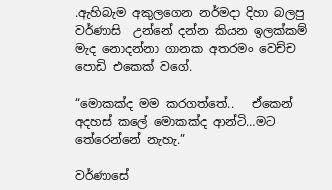.ඇහිබැම අකුලගෙන නර්මදා දිහා බලපු වර්ණාසි  උන්නේ දන්න කියන ඉලක්කම් මැද නොදන්නා ගානක අතරමං වෙච්ච පොඩි එකෙක් වගේ.

“මොකක්ද මම කරගත්තේ..   ඒකෙන් අදහස් කලේ මොකක්ද ආන්ටි…මට තේරෙන්නේ නැහැ.”

වර්ණාසේ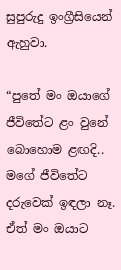සුපුරුදු ඉංග්‍රීසියෙන් ඇහුවා.

“පුතේ මං ඔයාගේ ජීවිතේට ළං වුනේ බොහොම ළඟදි.. මගේ ජීවිතේට දරුවෙක් ඉඳලා නෑ. ඒත් මං ඔයාට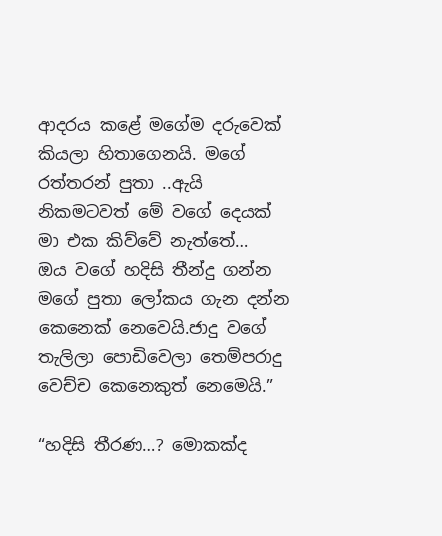ආදරය කළේ මගේම දරුවෙක් කියලා හිතාගෙනයි. මගේ රත්තරන් පුතා ..ඇයි නිකමටවත් මේ වගේ දෙයක් මා එක කිව්වේ නැත්තේ…  ඔය වගේ හදිසි තීන්දු ගන්න මගේ පුතා ලෝකය ගැන දන්න කෙනෙක් නෙවෙයි.ජාදු වගේ තැලිලා පොඩිවෙලා තෙම්පරාදු වෙච්ච කෙනෙකුත් නෙමෙයි.”

“හදිසි තීරණ…? මොකක්ද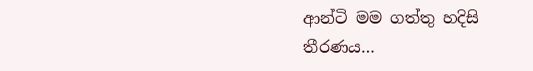ආන්ටි මම ගත්තු හදිසි තීරණය…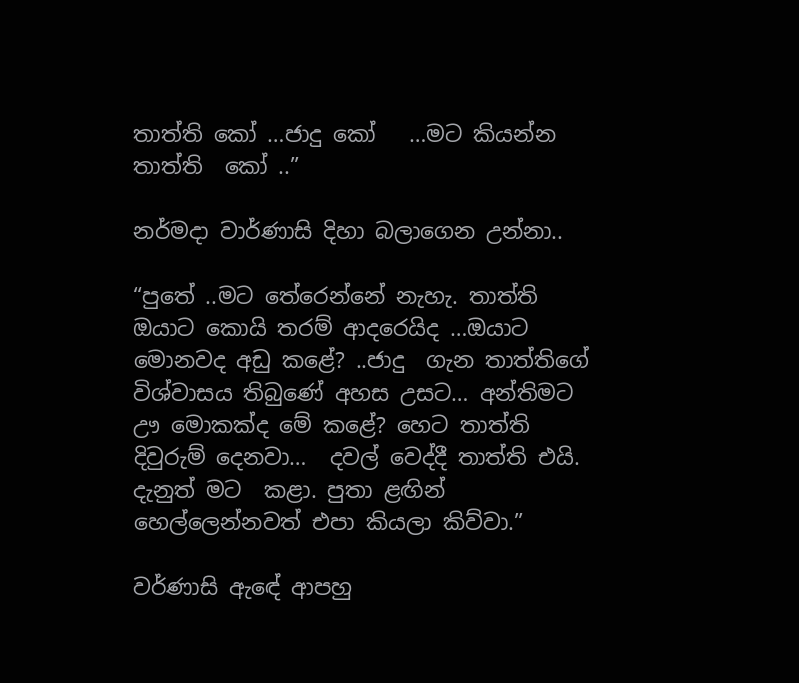තාත්ති කෝ …ජාදු කෝ   …මට කියන්න තාත්ති  කෝ ..”

නර්මදා වාර්ණාසි දිහා බලාගෙන උන්නා..

“පුතේ ..මට තේරෙන්නේ නැහැ. තාත්ති ඔයාට කොයි තරම් ආදරෙයිද …ඔයාට මොනවද අඩු කළේ? ..ජාදු  ගැන තාත්තිගේ විශ්වාසය තිබුණේ අහස උසට… අන්තිමට ඌ මොකක්ද මේ කළේ? හෙට තාත්ති දිවුරුම් දෙනවා…  දවල් වෙද්දී තාත්ති එයි.
දැනුත් මට  කළා. පුතා ළඟින් හෙල්ලෙන්නවත් එපා කියලා කිව්වා.”

වර්ණාසි ඇඳේ ආපහු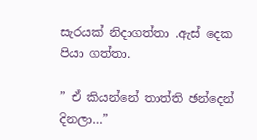සැරයක් නිදාගත්තා .ඇස් දෙක පියා ගත්තා.

” ඒ කියන්නේ තාත්ති ඡන්දෙන් දිනලා…”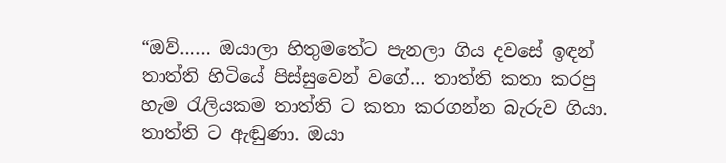“ඔව්…… ඔයාලා හිතුමතේට පැනලා ගිය දවසේ ඉඳන් තාත්ති හිටියේ පිස්සුවෙන් වගේ… තාත්ති කතා කරපු හැම රැලියකම තාත්ති ට කතා කරගන්න බැරුව ගියා. තාත්ති ට ඇඬුණා. ඔයා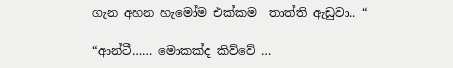ගැන අහන හැමෝම එක්කම  තාත්ති ඇඩුවා.. “

“ආන්ටී…… මොකක්ද කිව්වේ …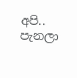අපි.. පැනලා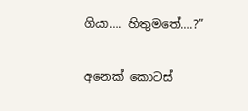ගියා…. හිතුමතේ….?”

අනෙක් කොටස්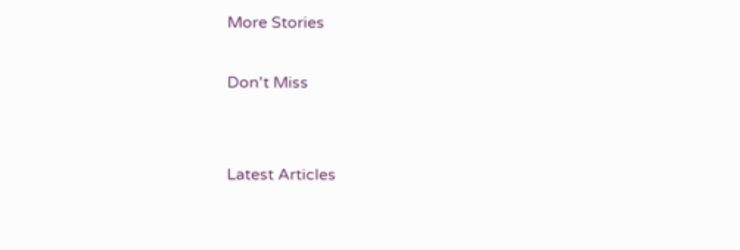More Stories

Don't Miss


Latest Articles